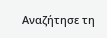Αναζήτησε τη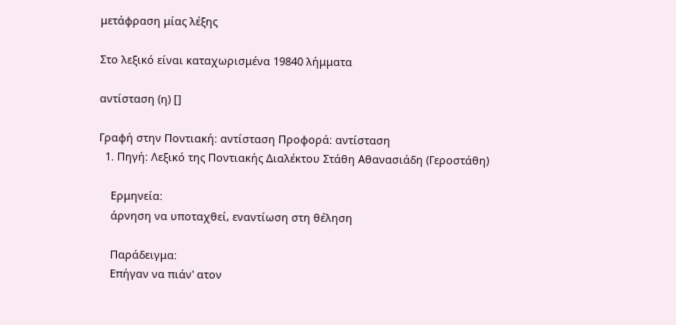μετάφραση μίας λέξης

Στο λεξικό είναι καταχωρισμένα 19840 λήμματα

αντίσταση (η) []

Γραφή στην Ποντιακή: αντίσταση Προφορά: αντίσταση
  1. Πηγή: Λεξικό της Ποντιακής Διαλέκτου Στάθη Αθανασιάδη (Γεροστάθη)

    Ερμηνεία:
    άρνηση να υποταχθεί, εναντίωση στη θέληση

    Παράδειγμα:
    Επήγαν να πιάν' ατον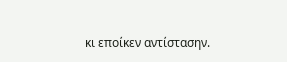κι εποίκεν αντίστασην.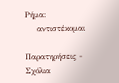Ρήμα:
    αντιστέκομαι

Παρατηρήσεις - Σχόλια